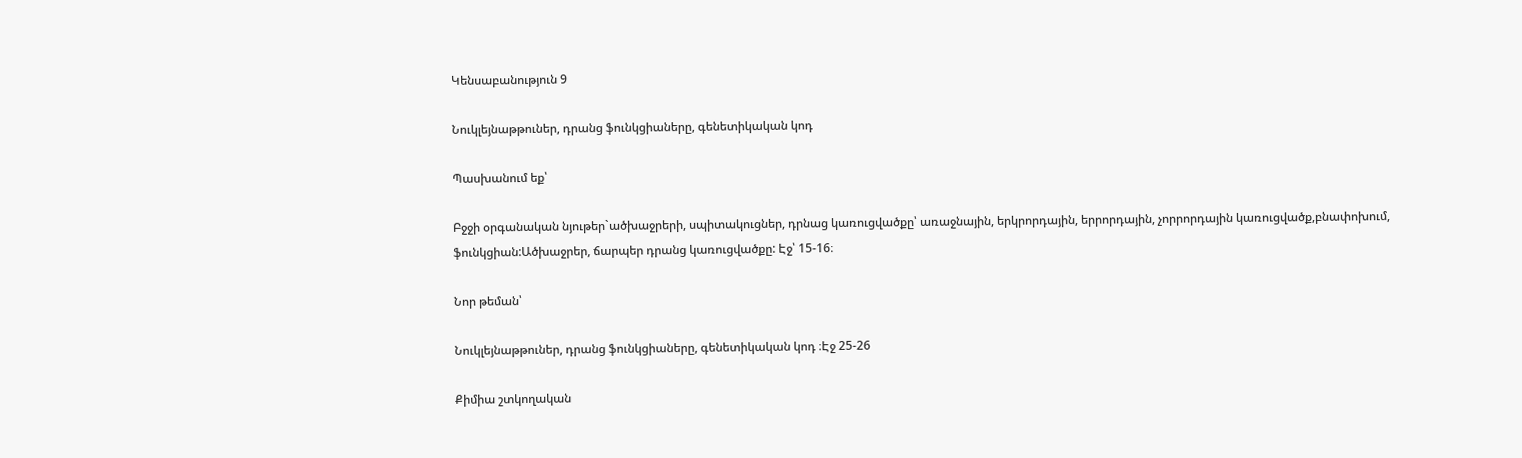Կենսաբանություն 9

Նուկլեյնաթթուներ, դրանց ֆունկցիաները, գենետիկական կոդ

Պասխանում եք՝

Բջջի օրգանական նյութեր`ածխաջրերի, սպիտակուցներ, դրնաց կառուցվածքը՝ առաջնային, երկրորդային, երրորդային, չորրորդային կառուցվածք,բնափոխում, ֆունկցիան:Ածխաջրեր, ճարպեր դրանց կառուցվածքը: Էջ՝ 15-16։

Նոր թեման՝

Նուկլեյնաթթուներ, դրանց ֆունկցիաները, գենետիկական կոդ ։Էջ 25-26

Քիմիա շտկողական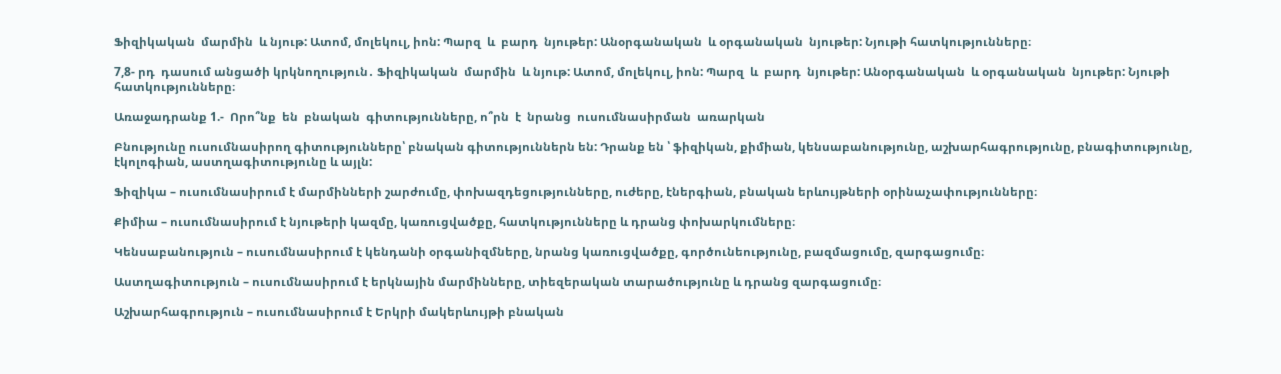Ֆիզիկական  մարմին  և նյութ: Ատոմ, մոլեկուլ, իոն: Պարզ  և  բարդ  նյութեր: Անօրգանական  և օրգանական  նյութեր: Նյութի հատկությունները։

7,8- րդ  դասում անցածի կրկնողություն․ Ֆիզիկական  մարմին  և նյութ: Ատոմ, մոլեկուլ, իոն: Պարզ  և  բարդ  նյութեր: Անօրգանական  և օրգանական  նյութեր: Նյութի հատկությունները։

Առաջադրանք 1.-  Որո՞նք  են  բնական  գիտությունները, ո՞րն  է  նրանց  ուսումնասիրման  առարկան

Բնությունը ուսումնասիրող գիտությունները՝ բնական գիտություններն են: Դրանք են ՝ ֆիզիկան, քիմիան, կենսաբանությունը, աշխարհագրությունը, բնագիտությունը, էկոլոգիան, աստղագիտությունը և այլն:

Ֆիզիկա – ուսումնասիրում է մարմինների շարժումը, փոխազդեցությունները, ուժերը, էներգիան, բնական երևույթների օրինաչափությունները։

Քիմիա – ուսումնասիրում է նյութերի կազմը, կառուցվածքը, հատկությունները և դրանց փոխարկումները։

Կենսաբանություն – ուսումնասիրում է կենդանի օրգանիզմները, նրանց կառուցվածքը, գործունեությունը, բազմացումը, զարգացումը։

Աստղագիտություն – ուսումնասիրում է երկնային մարմինները, տիեզերական տարածությունը և դրանց զարգացումը։

Աշխարհագրություն – ուսումնասիրում է Երկրի մակերևույթի բնական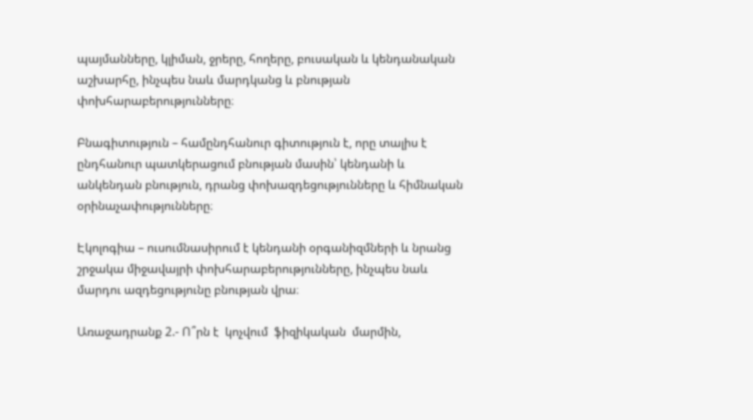պայմանները, կլիման, ջրերը, հողերը, բուսական և կենդանական աշխարհը, ինչպես նաև մարդկանց և բնության փոխհարաբերությունները։

Բնագիտություն – համընդհանուր գիտություն է, որը տալիս է ընդհանուր պատկերացում բնության մասին՝ կենդանի և անկենդան բնություն, դրանց փոխազդեցությունները և հիմնական օրինաչափությունները։

Էկոլոգիա – ուսումնասիրում է կենդանի օրգանիզմների և նրանց շրջակա միջավայրի փոխհարաբերությունները, ինչպես նաև մարդու ազդեցությունը բնության վրա։

Առաջադրանք 2.- Ո՞րն է  կոչվում  ֆիզիկական  մարմին,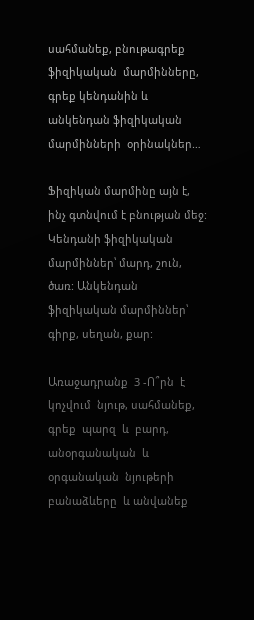սահմանեք, բնութագրեք  ֆիզիկական  մարմինները, գրեք կենդանին և անկենդան ֆիզիկական մարմինների  օրինակներ…

Ֆիզիկան մարմինը այն է, ինչ գտնվում է բնության մեջ: Կենդանի ֆիզիկական մարմիններ՝ մարդ, շուն, ծառ: Անկենդան ֆիզիկական մարմիններ՝ գիրք, սեղան, քար:

Առաջադրանք  3 -Ո՞րն  է  կոչվում  նյութ, սահմանեք, գրեք  պարզ  և  բարդ,  անօրգանական  և օրգանական  նյութերի բանաձևերը  և անվանեք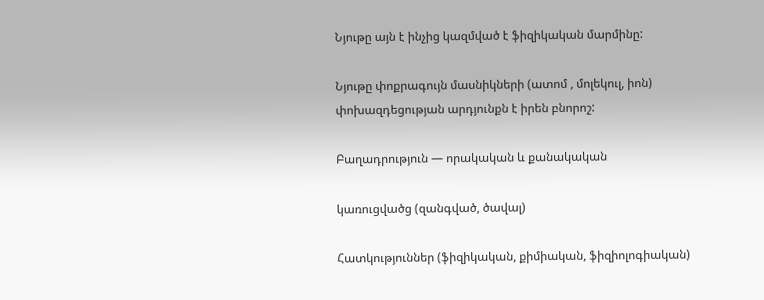Նյութը այն է ինչից կազմված է ֆիզիկական մարմինը:

Նյութը փոքրագույն մասնիկների (ատոմ , մոլեկուլ, իոն) փոխազդեցության արդյունքն է իրեն բնորոշ:

Բաղադրություն — որակական և քանակական

կառուցվածց (զանգված, ծավալ)

Հատկություններ (ֆիզիկական, քիմիական, ֆիզիոլոգիական)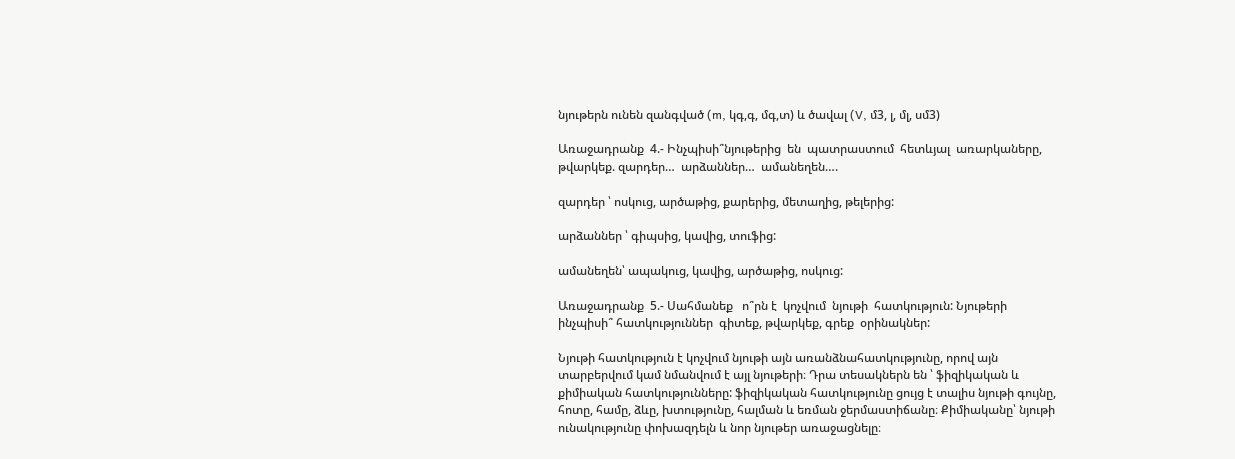նյութերն ունեն զանգված (m, կգ,գ, մգ,տ) և ծավալ (V, մ3, լ, մլ, սմ3)

Առաջադրանք  4.- Ինչպիսի՞նյութերից  են  պատրաստում  հետևյալ  առարկաները,  թվարկեք. զարդեր…  արձաններ…  ամանեղեն….

զարդեր ՝ ոսկուց, արծաթից, քարերից, մետաղից, թելերից:

արձաններ ՝ գիպսից, կավից, տուֆից:

ամանեղեն՝ ապակուց, կավից, արծաթից, ոսկուց:

Առաջադրանք  5.- Սահմանեք   ո՞րն է  կոչվում  նյութի  հատկություն: Նյութերի  ինչպիսի՞ հատկություններ  գիտեք, թվարկեք, գրեք  օրինակներ:

Նյութի հատկություն է կոչվում նյութի այն առանձնահատկությունը, որով այն տարբերվում կամ նմանվում է այլ նյութերի։ Դրա տեսակներն են ՝ ֆիզիկական և քիմիական հատկությունները: ֆիզիկական հատկությունը ցույց է տալիս նյութի գույնը, հոտը, համը, ձևը, խտությունը, հալման և եռման ջերմաստիճանը։ Քիմիականը՝ նյութի ունակությունը փոխազդելն և նոր նյութեր առաջացնելը։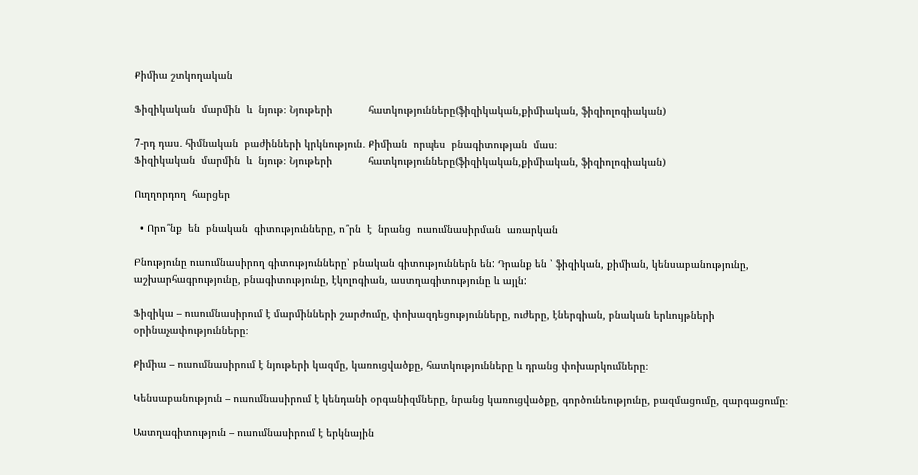Քիմիա շտկողական

Ֆիզիկական  մարմին  և  նյութ։ Նյութերի            հատկությունները(ֆիզիկական,քիմիական, ֆիզիոլոգիական)

7-րդ դաս․ հիմնական  բաժինների կրկնություն․ Քիմիան  որպես  բնագիտության  մաս։                                                                                       Ֆիզիկական  մարմին  և  նյութ։ Նյութերի            հատկությունները(ֆիզիկական,քիմիական, ֆիզիոլոգիական)

Ուղղորդող  հարցեր

  • Որո՞նք  են  բնական  գիտությունները, ո՞րն  է  նրանց  ուսումնասիրման  առարկան

Բնությունը ուսումնասիրող գիտությունները՝ բնական գիտություններն են: Դրանք են ՝ ֆիզիկան, քիմիան, կենսաբանությունը, աշխարհագրությունը, բնագիտությունը, էկոլոգիան, աստղագիտությունը և այլն:

Ֆիզիկա – ուսումնասիրում է մարմինների շարժումը, փոխազդեցությունները, ուժերը, էներգիան, բնական երևույթների օրինաչափությունները։

Քիմիա – ուսումնասիրում է նյութերի կազմը, կառուցվածքը, հատկությունները և դրանց փոխարկումները։

Կենսաբանություն – ուսումնասիրում է կենդանի օրգանիզմները, նրանց կառուցվածքը, գործունեությունը, բազմացումը, զարգացումը։

Աստղագիտություն – ուսումնասիրում է երկնային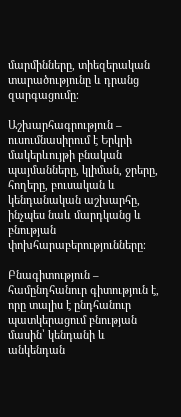մարմինները, տիեզերական տարածությունը և դրանց զարգացումը։

Աշխարհագրություն – ուսումնասիրում է Երկրի մակերևույթի բնական պայմանները, կլիման, ջրերը, հողերը, բուսական և կենդանական աշխարհը, ինչպես նաև մարդկանց և բնության փոխհարաբերությունները։

Բնագիտություն – համընդհանուր գիտություն է, որը տալիս է ընդհանուր պատկերացում բնության մասին՝ կենդանի և անկենդան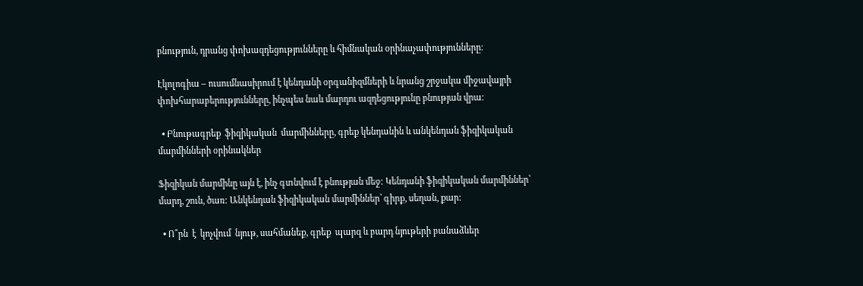բնություն, դրանց փոխազդեցությունները և հիմնական օրինաչափությունները։

Էկոլոգիա – ուսումնասիրում է կենդանի օրգանիզմների և նրանց շրջակա միջավայրի փոխհարաբերությունները, ինչպես նաև մարդու ազդեցությունը բնության վրա։

  • Բնութագրեք  ֆիզիկական  մարմինները, գրեք կենդանին և անկենդան ֆիզիկական  մարմինների օրինակներ

Ֆիզիկան մարմինը այն է, ինչ գտնվում է բնության մեջ: Կենդանի ֆիզիկական մարմիններ՝ մարդ, շուն, ծառ: Անկենդան ֆիզիկական մարմիններ՝ գիրք, սեղան, քար:

  • Ո՞րն  է  կոչվում  նյութ, սահմանեք, գրեք  պարզ և բարդ նյութերի բանաձևեր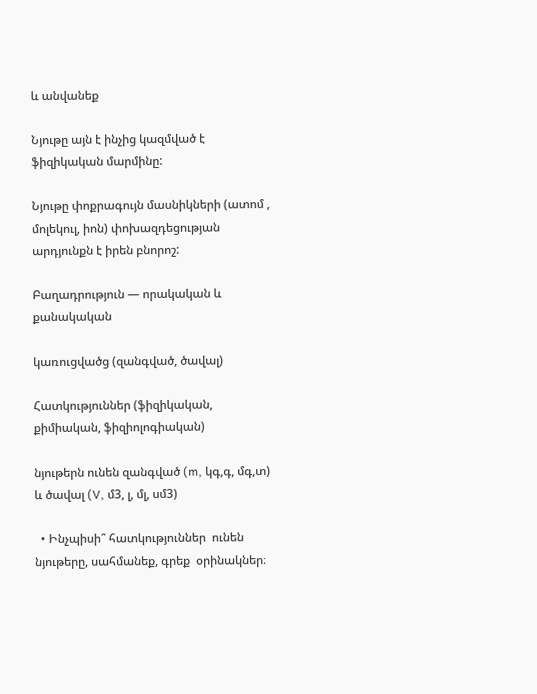և անվանեք

Նյութը այն է ինչից կազմված է ֆիզիկական մարմինը:

Նյութը փոքրագույն մասնիկների (ատոմ , մոլեկուլ, իոն) փոխազդեցության արդյունքն է իրեն բնորոշ:

Բաղադրություն — որակական և քանակական

կառուցվածց (զանգված, ծավալ)

Հատկություններ (ֆիզիկական, քիմիական, ֆիզիոլոգիական)

նյութերն ունեն զանգված (m, կգ,գ, մգ,տ) և ծավալ (V, մ3, լ, մլ, սմ3)

  • Ինչպիսի՞ հատկություններ  ունեն  նյութերը, սահմանեք, գրեք  օրինակներ։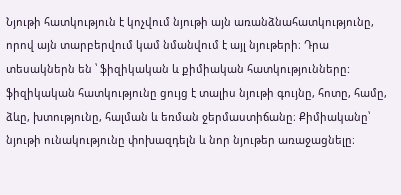Նյութի հատկություն է կոչվում նյութի այն առանձնահատկությունը, որով այն տարբերվում կամ նմանվում է այլ նյութերի։ Դրա տեսակներն են ՝ ֆիզիկական և քիմիական հատկությունները: ֆիզիկական հատկությունը ցույց է տալիս նյութի գույնը, հոտը, համը, ձևը, խտությունը, հալման և եռման ջերմաստիճանը։ Քիմիականը՝ նյութի ունակությունը փոխազդելն և նոր նյութեր առաջացնելը։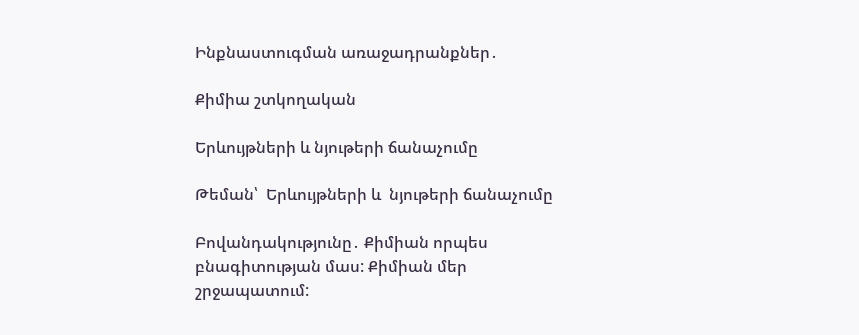Ինքնաստուգման առաջադրանքներ․

Քիմիա շտկողական

Երևույթների և նյութերի ճանաչումը

Թեման՝  Երևույթների և  նյութերի ճանաչումը

Բովանդակությունը․ Քիմիան որպես բնագիտության մաս: Քիմիան մեր շրջապատում: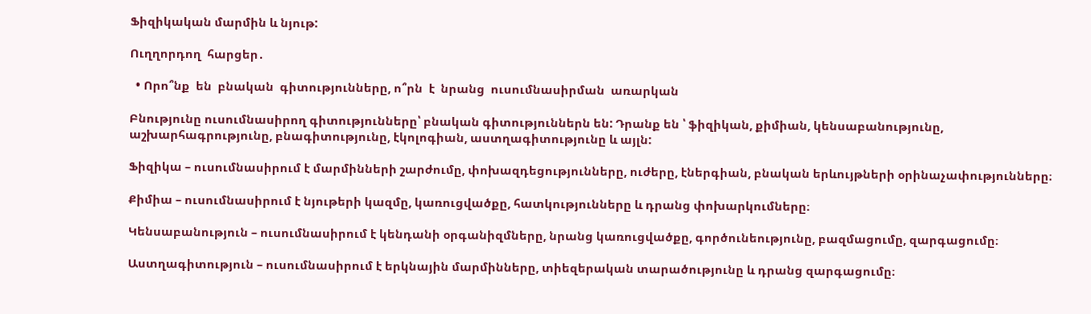Ֆիզիկական մարմին և նյութ:

Ուղղորդող  հարցեր․

  • Որո՞նք  են  բնական  գիտությունները, ո՞րն  է  նրանց  ուսումնասիրման  առարկան

Բնությունը ուսումնասիրող գիտությունները՝ բնական գիտություններն են: Դրանք են ՝ ֆիզիկան, քիմիան, կենսաբանությունը, աշխարհագրությունը, բնագիտությունը, էկոլոգիան, աստղագիտությունը և այլն:

Ֆիզիկա – ուսումնասիրում է մարմինների շարժումը, փոխազդեցությունները, ուժերը, էներգիան, բնական երևույթների օրինաչափությունները։

Քիմիա – ուսումնասիրում է նյութերի կազմը, կառուցվածքը, հատկությունները և դրանց փոխարկումները։

Կենսաբանություն – ուսումնասիրում է կենդանի օրգանիզմները, նրանց կառուցվածքը, գործունեությունը, բազմացումը, զարգացումը։

Աստղագիտություն – ուսումնասիրում է երկնային մարմինները, տիեզերական տարածությունը և դրանց զարգացումը։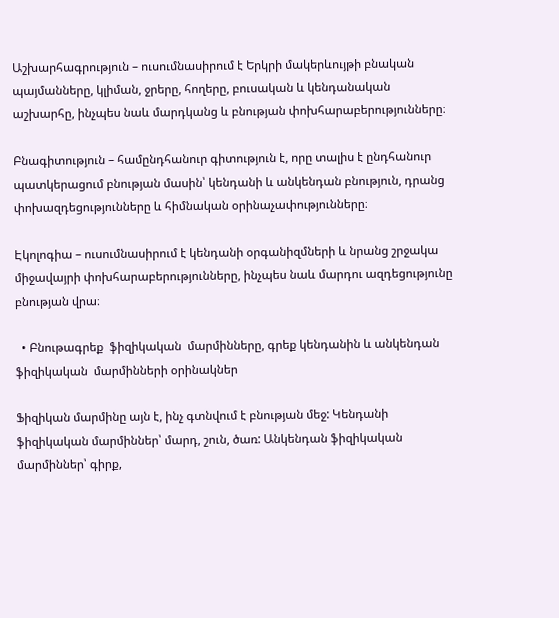Աշխարհագրություն – ուսումնասիրում է Երկրի մակերևույթի բնական պայմանները, կլիման, ջրերը, հողերը, բուսական և կենդանական աշխարհը, ինչպես նաև մարդկանց և բնության փոխհարաբերությունները։

Բնագիտություն – համընդհանուր գիտություն է, որը տալիս է ընդհանուր պատկերացում բնության մասին՝ կենդանի և անկենդան բնություն, դրանց փոխազդեցությունները և հիմնական օրինաչափությունները։

Էկոլոգիա – ուսումնասիրում է կենդանի օրգանիզմների և նրանց շրջակա միջավայրի փոխհարաբերությունները, ինչպես նաև մարդու ազդեցությունը բնության վրա։

  • Բնութագրեք  ֆիզիկական  մարմինները, գրեք կենդանին և անկենդան ֆիզիկական  մարմինների օրինակներ

Ֆիզիկան մարմինը այն է, ինչ գտնվում է բնության մեջ: Կենդանի ֆիզիկական մարմիններ՝ մարդ, շուն, ծառ: Անկենդան ֆիզիկական մարմիններ՝ գիրք,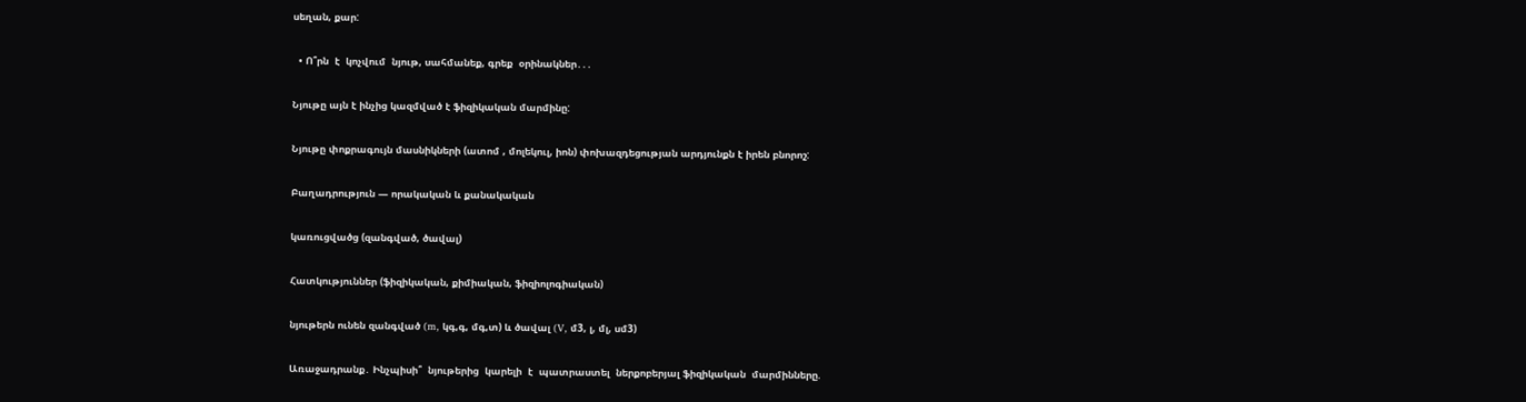սեղան, քար:

  • Ո՞րն  է  կոչվում  նյութ, սահմանեք, գրեք  օրինակներ․․․

Նյութը այն է ինչից կազմված է ֆիզիկական մարմինը:

Նյութը փոքրագույն մասնիկների (ատոմ , մոլեկուլ, իոն) փոխազդեցության արդյունքն է իրեն բնորոշ:

Բաղադրություն — որակական և քանակական

կառուցվածց (զանգված, ծավալ)

Հատկություններ (ֆիզիկական, քիմիական, ֆիզիոլոգիական)

նյութերն ունեն զանգված (m, կգ,գ, մգ,տ) և ծավալ (V, մ3, լ, մլ, սմ3)

Առաջադրանք․ Ինչպիսի՞  նյութերից  կարելի  է  պատրաստել  ներքոբերյալ ֆիզիկական  մարմինները.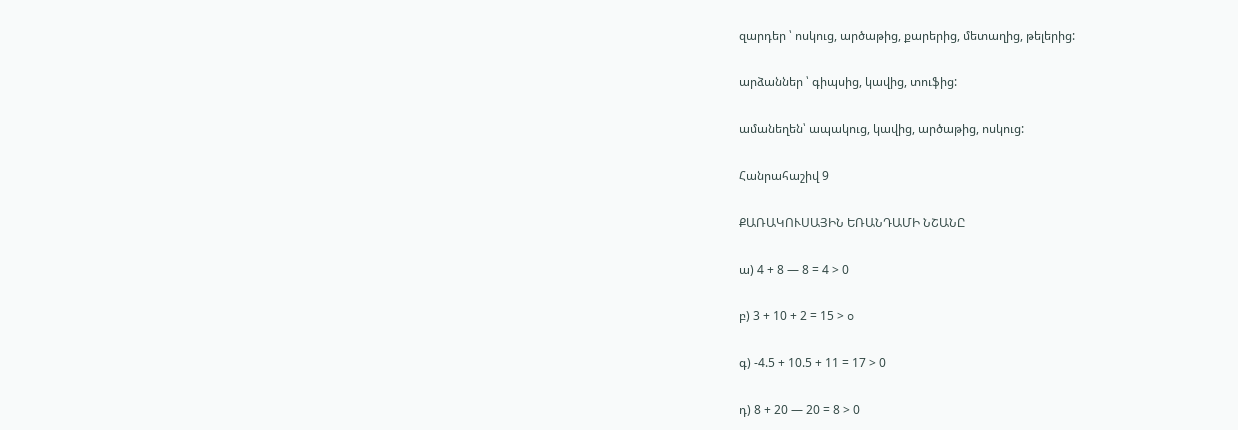զարդեր ՝ ոսկուց, արծաթից, քարերից, մետաղից, թելերից:

արձաններ ՝ գիպսից, կավից, տուֆից:

ամանեղեն՝ ապակուց, կավից, արծաթից, ոսկուց:

Հանրահաշիվ 9

ՔԱՌԱԿՈՒՍԱՅԻՆ ԵՌԱՆԴԱՄԻ ՆՇԱՆԸ

ա) 4 + 8 — 8 = 4 > 0

բ) 3 + 10 + 2 = 15 > o

գ) -4.5 + 10.5 + 11 = 17 > 0

դ) 8 + 20 — 20 = 8 > 0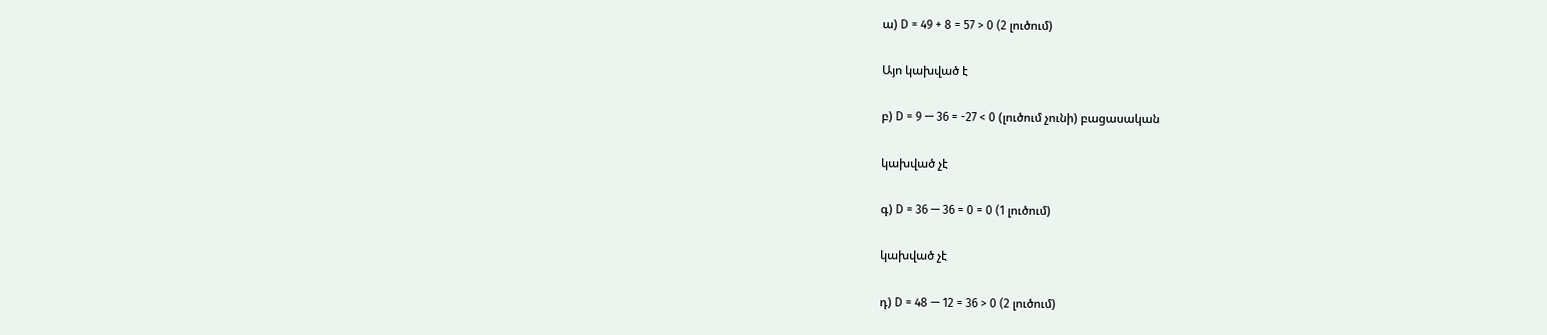ա) D = 49 + 8 = 57 > 0 (2 լուծում)

Այո կախված է

բ) D = 9 — 36 = -27 < 0 (լուծում չունի) բացասական

կախված չէ

գ) D = 36 — 36 = 0 = 0 (1 լուծում)

կախված չէ

դ) D = 48 — 12 = 36 > 0 (2 լուծում)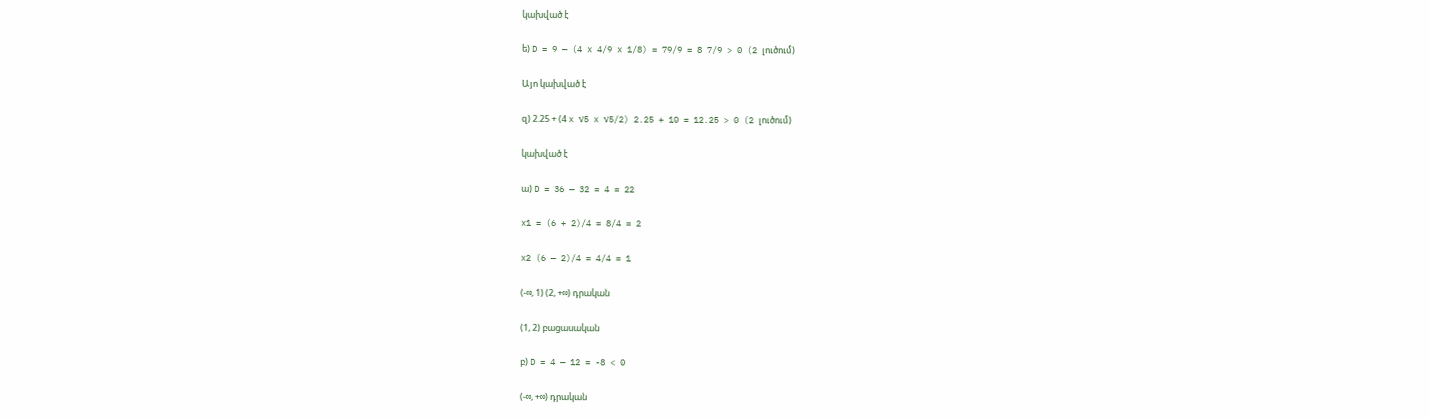կախված է

ե) D = 9 — (4 x 4/9 x 1/8) = 79/9 = 8 7/9 > 0 (2 լուծում)

Այո կախված է

զ) 2.25 + (4 x √5 x √5/2) 2.25 + 10 = 12.25 > 0 (2 լուծում)

կախված է

ա) D = 36 — 32 = 4 = 22

x1 = (6 + 2)/4 = 8/4 = 2

x2 (6 — 2)/4 = 4/4 = 1

(-∞, 1) (2, +∞) դրական

(1, 2) բացասական

բ) D = 4 — 12 = -8 < 0

(-∞, +∞) դրական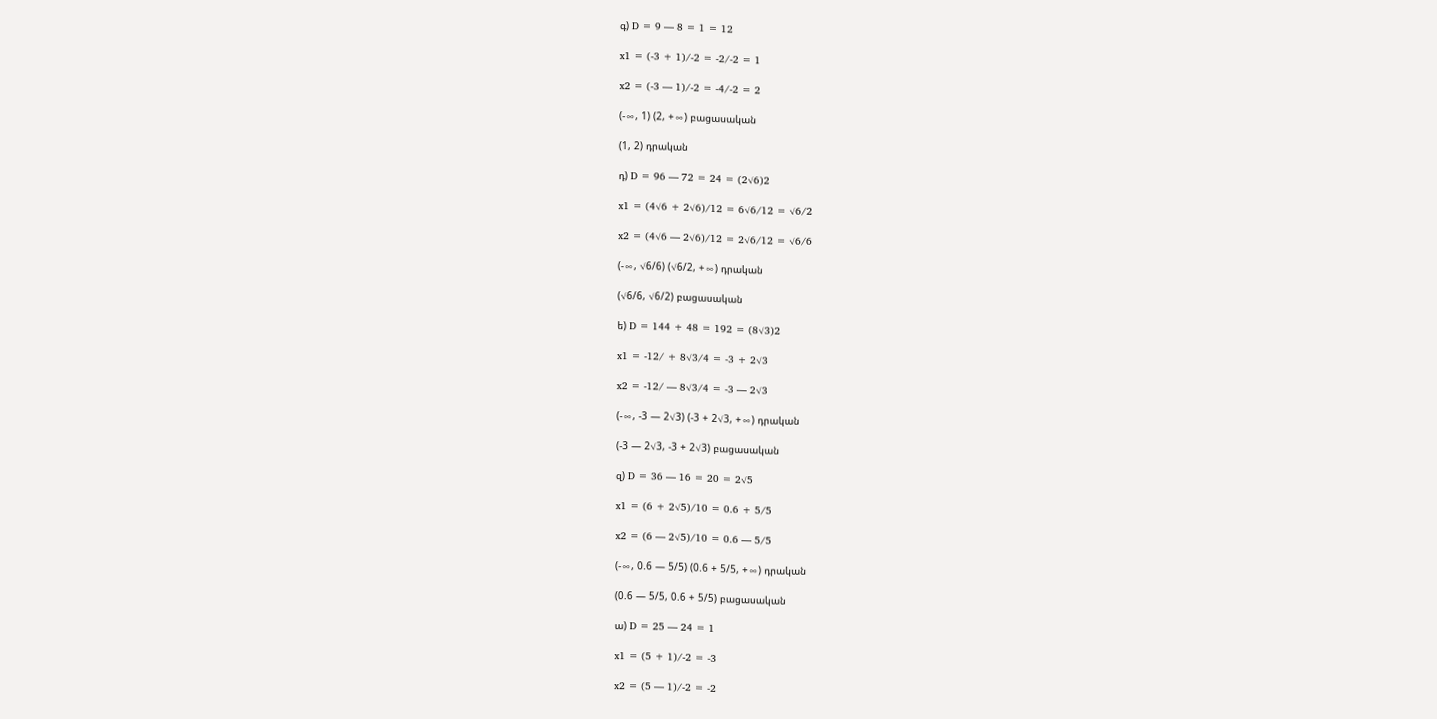գ) D = 9 — 8 = 1 = 12

x1 = (-3 + 1)/-2 = -2/-2 = 1

x2 = (-3 — 1)/-2 = -4/-2 = 2

(-∞, 1) (2, +∞) բացասական

(1, 2) դրական

դ) D = 96 — 72 = 24 = (2√6)2

x1 = (4√6 + 2√6)/12 = 6√6/12 = √6/2

x2 = (4√6 — 2√6)/12 = 2√6/12 = √6/6

(-∞, √6/6) (√6/2, +∞) դրական

(√6/6, √6/2) բացասական

ե) D = 144 + 48 = 192 = (8√3)2

x1 = -12/ + 8√3/4 = -3 + 2√3

x2 = -12/ — 8√3/4 = -3 — 2√3

(-∞, -3 — 2√3) (-3 + 2√3, +∞) դրական

(-3 — 2√3, -3 + 2√3) բացասական

զ) D = 36 — 16 = 20 = 2√5

x1 = (6 + 2√5)/10 = 0.6 + 5/5

x2 = (6 — 2√5)/10 = 0.6 — 5/5

(-∞, 0.6 — 5/5) (0.6 + 5/5, +∞) դրական

(0.6 — 5/5, 0.6 + 5/5) բացասական

ա) D = 25 — 24 = 1

x1 = (5 + 1)/-2 = -3

x2 = (5 — 1)/-2 = -2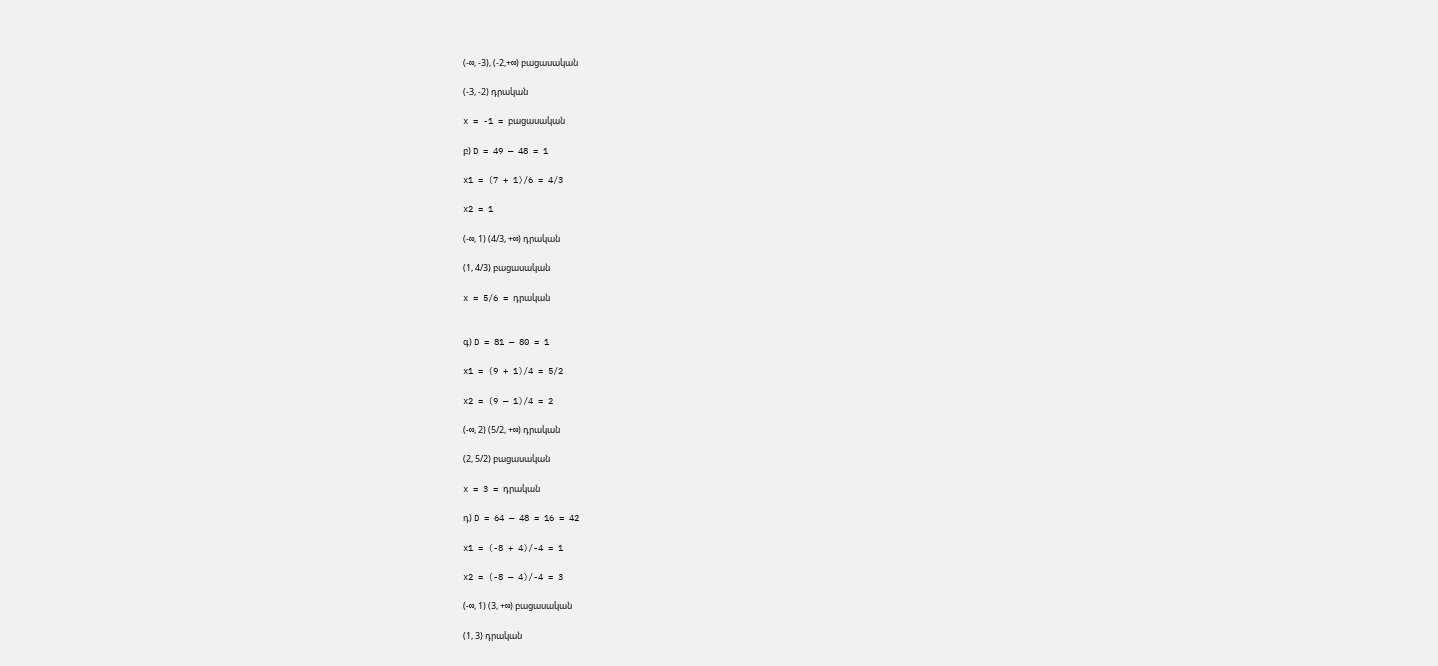(-∞, -3), (-2,+∞) բացասական

(-3, -2) դրական

x = -1 = բացասական

բ) D = 49 — 48 = 1

x1 = (7 + 1)/6 = 4/3

x2 = 1

(-∞, 1) (4/3, +∞) դրական

(1, 4/3) բացասական

x = 5/6 = դրական


գ) D = 81 — 80 = 1

x1 = (9 + 1)/4 = 5/2

x2 = (9 — 1)/4 = 2

(-∞, 2) (5/2, +∞) դրական

(2, 5/2) բացասական

x = 3 = դրական

դ) D = 64 — 48 = 16 = 42

x1 = (-8 + 4)/-4 = 1

x2 = (-8 — 4)/-4 = 3

(-∞, 1) (3, +∞) բացասական

(1, 3) դրական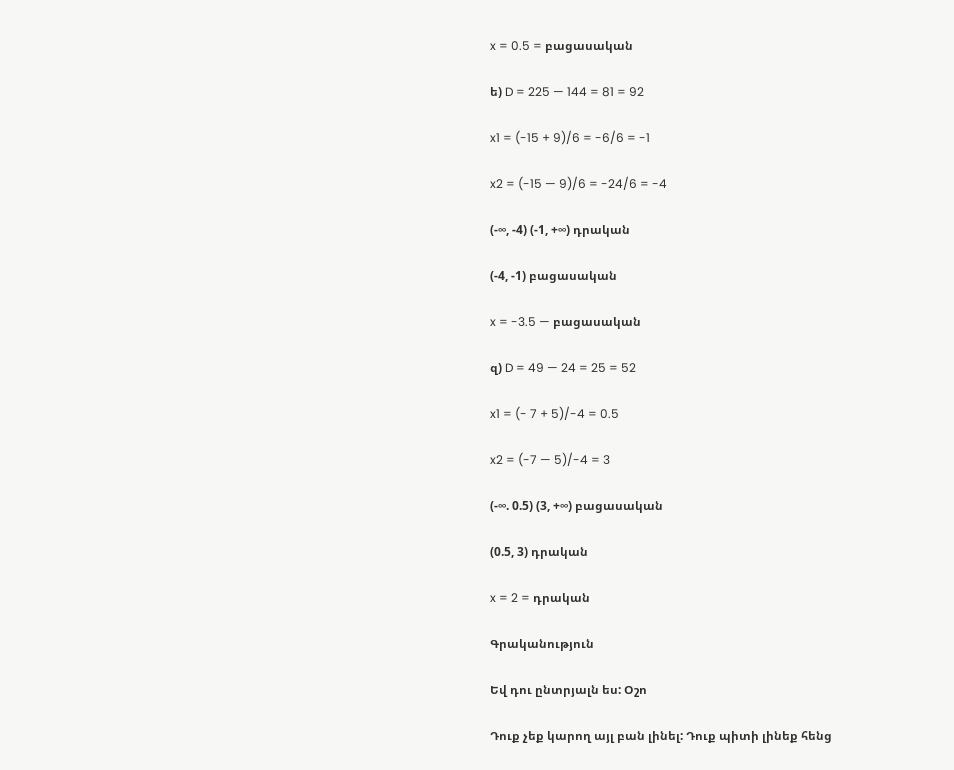x = 0.5 = բացասական

ե) D = 225 — 144 = 81 = 92

x1 = (-15 + 9)/6 = -6/6 = -1

x2 = (-15 — 9)/6 = -24/6 = -4

(-∞, -4) (-1, +∞) դրական

(-4, -1) բացասական

x = -3.5 — բացասական

զ) D = 49 — 24 = 25 = 52

x1 = (- 7 + 5)/-4 = 0.5

x2 = (-7 — 5)/-4 = 3

(-∞. 0.5) (3, +∞) բացասական

(0.5, 3) դրական

x = 2 = դրական

Գրականություն

Եվ դու ընտրյալն ես: Օշո

Դուք չեք կարող այլ բան լինել: Դուք պիտի լինեք հենց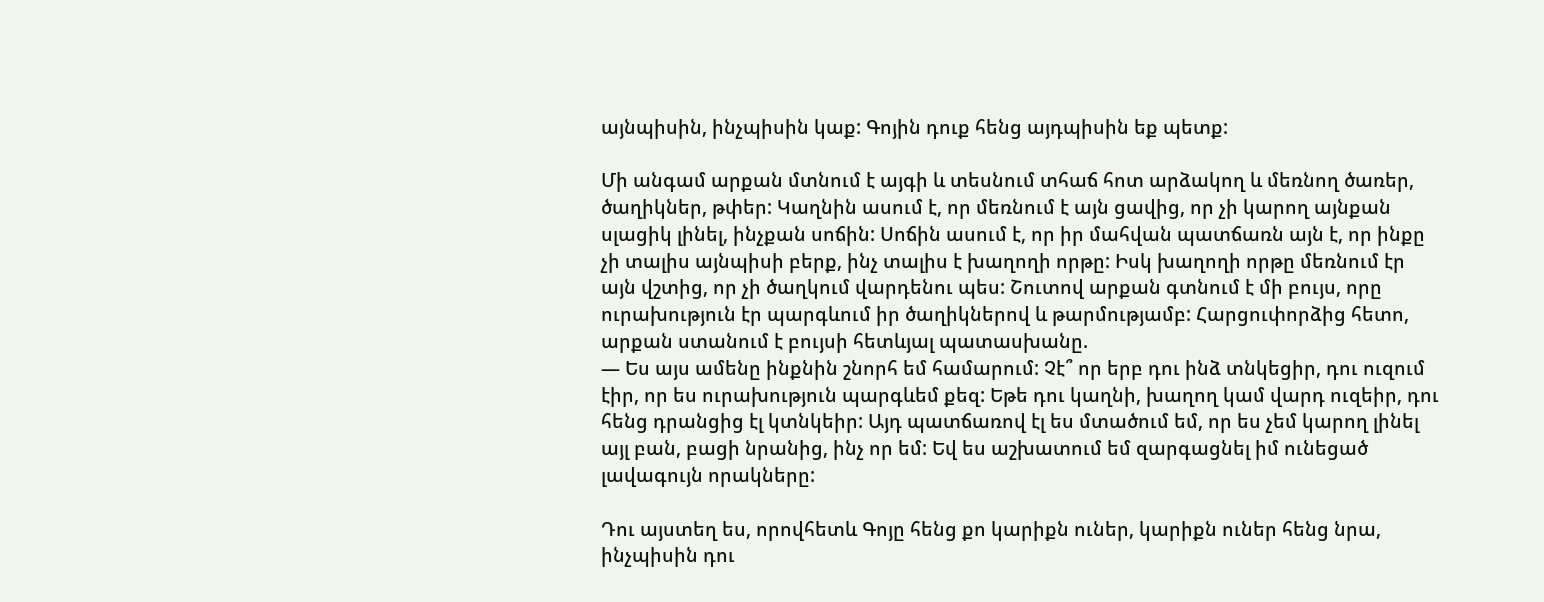այնպիսին, ինչպիսին կաք: Գոյին դուք հենց այդպիսին եք պետք:

Մի անգամ արքան մտնում է այգի և տեսնում տհաճ հոտ արձակող և մեռնող ծառեր, ծաղիկներ, թփեր: Կաղնին ասում է, որ մեռնում է այն ցավից, որ չի կարող այնքան սլացիկ լինել, ինչքան սոճին: Սոճին ասում է, որ իր մահվան պատճառն այն է, որ ինքը չի տալիս այնպիսի բերք, ինչ տալիս է խաղողի որթը: Իսկ խաղողի որթը մեռնում էր այն վշտից, որ չի ծաղկում վարդենու պես: Շուտով արքան գտնում է մի բույս, որը ուրախություն էր պարգևում իր ծաղիկներով և թարմությամբ: Հարցուփորձից հետո, արքան ստանում է բույսի հետևյալ պատասխանը.
— Ես այս ամենը ինքնին շնորհ եմ համարում: Չէ՞ որ երբ դու ինձ տնկեցիր, դու ուզում էիր, որ ես ուրախություն պարգևեմ քեզ: Եթե դու կաղնի, խաղող կամ վարդ ուզեիր, դու հենց դրանցից էլ կտնկեիր: Այդ պատճառով էլ ես մտածում եմ, որ ես չեմ կարող լինել այլ բան, բացի նրանից, ինչ որ եմ: Եվ ես աշխատում եմ զարգացնել իմ ունեցած լավագույն որակները:

Դու այստեղ ես, որովհետև Գոյը հենց քո կարիքն ուներ, կարիքն ուներ հենց նրա, ինչպիսին դու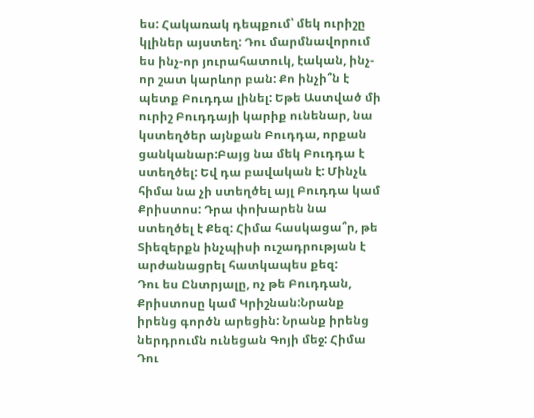ես: Հակառակ դեպքում՝ մեկ ուրիշը կլիներ այստեղ: Դու մարմնավորում ես ինչ-որ յուրահատուկ, էական, ինչ-որ շատ կարևոր բան: Քո ինչի՞ն է պետք Բուդդա լինել: Եթե Աստված մի ուրիշ Բուդդայի կարիք ունենար, նա կստեղծեր այնքան Բուդդա, որքան ցանկանար:Բայց նա մեկ Բուդդա է ստեղծել: Եվ դա բավական է: Մինչև հիմա նա չի ստեղծել այլ Բուդդա կամ Քրիստոս: Դրա փոխարեն նա ստեղծել է Քեզ: Հիմա հասկացա՞ր, թե Տիեզերքն ինչպիսի ուշադրության է արժանացրել հատկապես քեզ:
Դու ես Ընտրյալը, ոչ թե Բուդդան, Քրիստոսը կամ Կրիշնան:Նրանք իրենց գործն արեցին: Նրանք իրենց ներդրումն ունեցան Գոյի մեջ: Հիմա Դու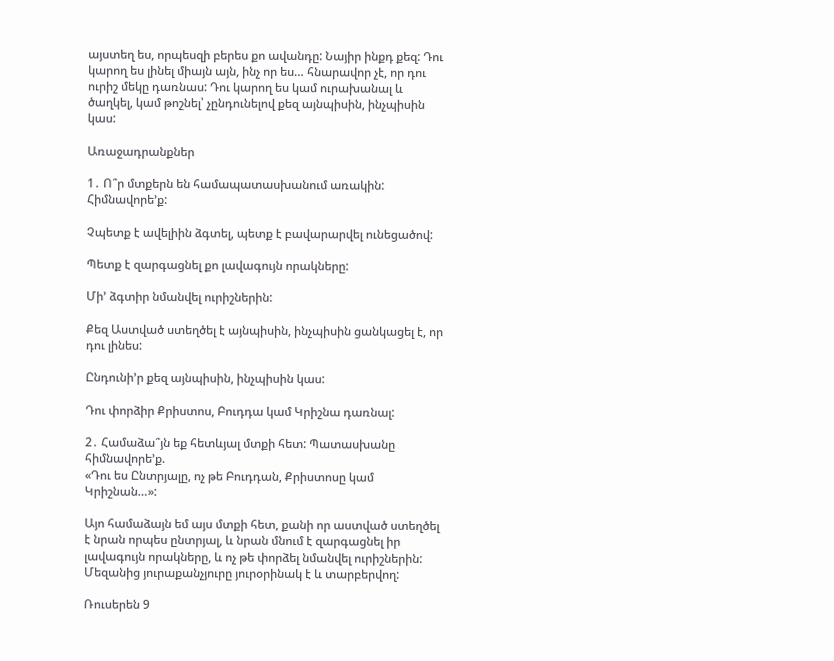այստեղ ես, որպեսզի բերես քո ավանդը: Նայիր ինքդ քեզ: Դու կարող ես լինել միայն այն, ինչ որ ես… հնարավոր չէ, որ դու ուրիշ մեկը դառնաս: Դու կարող ես կամ ուրախանալ և ծաղկել, կամ թոշնել՝ չընդունելով քեզ այնպիսին, ինչպիսին կաս:

Առաջադրանքներ

1․ Ո՞ր մտքերն են համապատասխանում առակին: Հիմնավորե’ք:

Չպետք է ավելիին ձգտել, պետք է բավարարվել ունեցածով:

Պետք է զարգացնել քո լավագույն որակները:

Մի’ ձգտիր նմանվել ուրիշներին:

Քեզ Աստված ստեղծել է այնպիսին, ինչպիսին ցանկացել է, որ դու լինես:

Ընդունի’ր քեզ այնպիսին, ինչպիսին կաս:

Դու փորձիր Քրիստոս, Բուդդա կամ Կրիշնա դառնալ:

2․ Համաձա՞յն եք հետևյալ մտքի հետ: Պատասխանը հիմնավորե’ք.
«Դու ես Ընտրյալը, ոչ թե Բուդդան, Քրիստոսը կամ Կրիշնան…»:

Այո համաձայն եմ այս մտքի հետ, քանի որ աստված ստեղծել է նրան որպես ընտրյալ, և նրան մնում է զարգացնել իր լավագույն որակները, և ոչ թե փորձել նմանվել ուրիշներին: Մեզանից յուրաքանչյուրը յուրօրինակ է և տարբերվող:

Ռուսերեն 9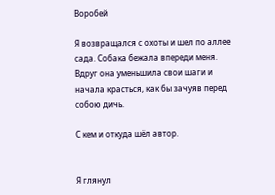Воробей

Я возвращался с охоты и шел по аллее сада. Собака бежала впереди меня.
Вдруг она уменьшила свои шаги и начала красться, как бы зачуяв перед собою дичь.

С кем и откуда шёл автор.


Я глянул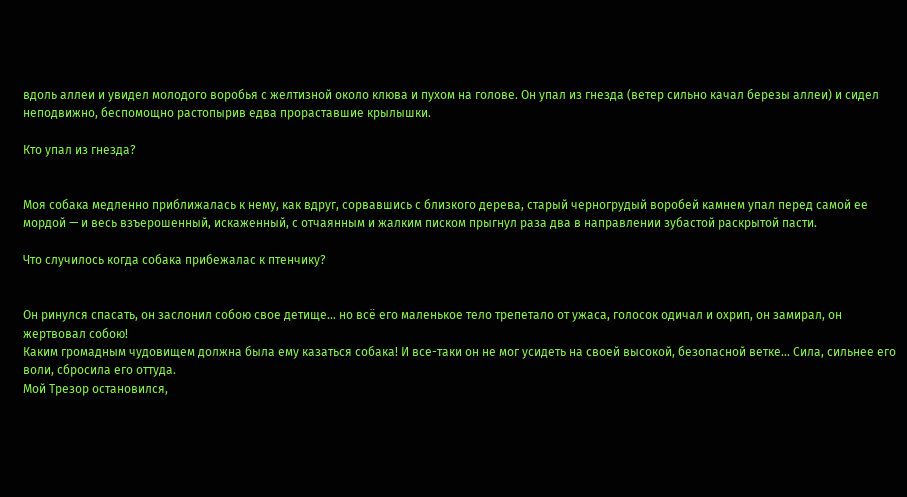вдоль аллеи и увидел молодого воробья с желтизной около клюва и пухом на голове. Он упал из гнезда (ветер сильно качал березы аллеи) и сидел неподвижно, беспомощно растопырив едва прораставшие крылышки.

Кто упал из гнезда?


Моя собака медленно приближалась к нему, как вдруг, сорвавшись с близкого дерева, старый черногрудый воробей камнем упал перед самой ее мордой — и весь взъерошенный, искаженный, с отчаянным и жалким писком прыгнул раза два в направлении зубастой раскрытой пасти.

Что случилось когда собака прибежалас к птенчику?


Он ринулся спасать, он заслонил собою свое детище… но всё его маленькое тело трепетало от ужаса, голосок одичал и охрип, он замирал, он жертвовал собою!
Каким громадным чудовищем должна была ему казаться собака! И все-таки он не мог усидеть на своей высокой, безопасной ветке… Сила, сильнее его воли, сбросила его оттуда.
Мой Трезор остановился,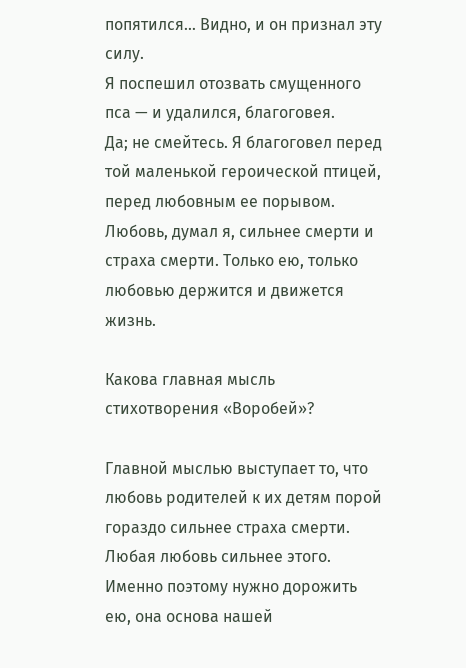попятился… Видно, и он признал эту силу.
Я поспешил отозвать смущенного пса — и удалился, благоговея.
Да; не смейтесь. Я благоговел перед той маленькой героической птицей, перед любовным ее порывом.
Любовь, думал я, сильнее смерти и страха смерти. Только ею, только любовью держится и движется жизнь.

Какова главная мысль стихотворения «Воробей»?

Главной мыслью выступает то, что любовь родителей к их детям порой гораздо сильнее страха смерти. Любая любовь сильнее этого. Именно поэтому нужно дорожить ею, она основа нашей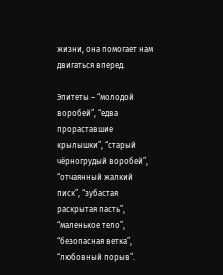жизни, она помогает нам двигаться вперед.

Эпитеты – “молодой воробей”, “едва прораставшие крылышки”, “старый чёрногрудый воробей”, “отчаянный жалкий писк”, “зубастая раскрытая пасть”, “маленькое тело”, “безопасная ветка”, “любовный порыв”.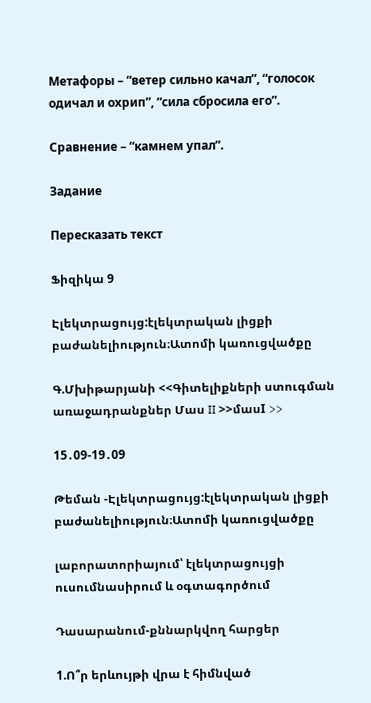Метафоры – “ветер сильно качал”, “голосок одичал и охрип”, “сила сбросила его”.

Сравнение – “камнем упал”.

Задание

Пересказать текст

Ֆիզիկա 9

Էլեկտրացույց:էլեկտրական լիցքի բաժանելիություն։Ատոմի կառուցվածքը

Գ.Մխիթարյանի <<Գիտելիքների ստուգման առաջադրանքներ Մաս II >>մասI >>

15․09-19․09

Թեման -Էլեկտրացույց:էլեկտրական լիցքի բաժանելիություն։Ատոմի կառուցվածքը

լաբորատորիայում՝ էլեկտրացույցի ուսումնասիրում և օգտագործում

Դասարանում-քննարկվող հարցեր

1.Ո՞ր երևույթի վրա է հիմնված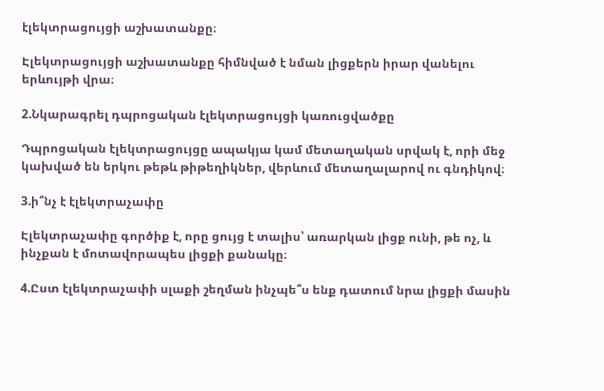էլեկտրացույցի աշխատանքը։

Էլեկտրացույցի աշխատանքը հիմնված է նման լիցքերն իրար վանելու երևույթի վրա։

2.Նկարագրել դպրոցական էլեկտրացույցի կառուցվածքը

Դպրոցական էլեկտրացույցը ապակյա կամ մետաղական սրվակ է, որի մեջ կախված են երկու թեթև թիթեղիկներ, վերևում մետաղալարով ու գնդիկով։

3.ի՞նչ է էլեկտրաչափը

Էլեկտրաչափը գործիք է, որը ցույց է տալիս՝ առարկան լիցք ունի, թե ոչ, և ինչքան է մոտավորապես լիցքի քանակը։

4.Ըստ էլեկտրաչափի սլաքի շեղման ինչպե՞ս ենք դատում նրա լիցքի մասին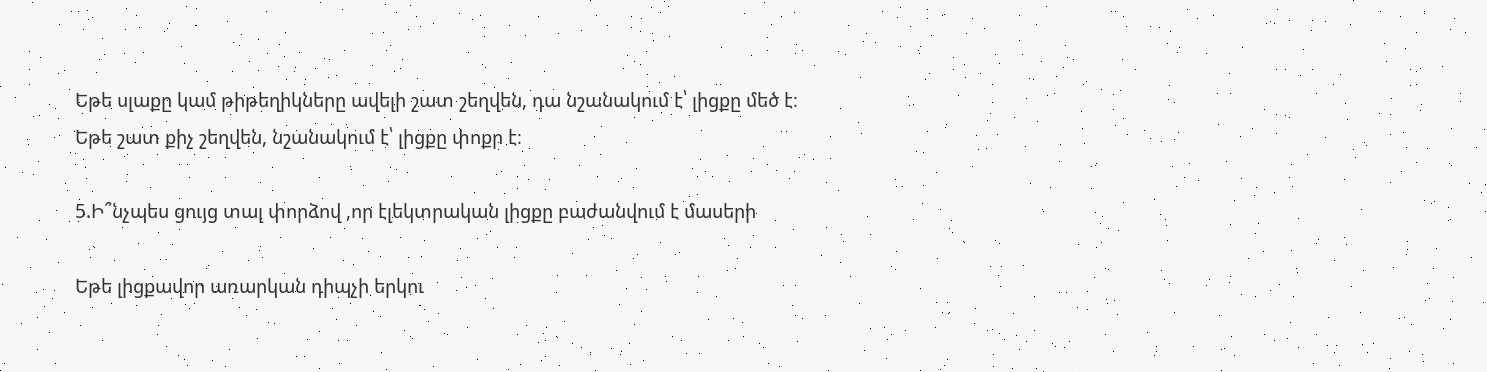Եթե սլաքը կամ թիթեղիկները ավելի շատ շեղվեն, դա նշանակում է՝ լիցքը մեծ է։
Եթե շատ քիչ շեղվեն, նշանակում է՝ լիցքը փոքր է։

5.Ի՞նչպես ցույց տալ փորձով ,որ էլեկտրական լիցքը բաժանվում է մասերի

Եթե լիցքավոր առարկան դիպչի երկու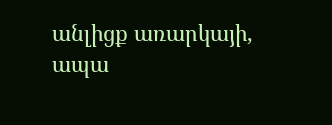անլիցք առարկայի, ապա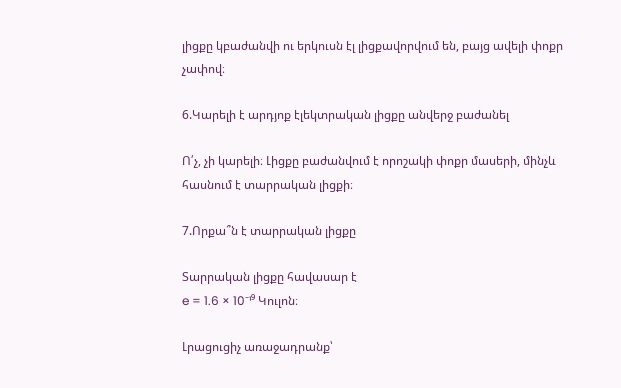լիցքը կբաժանվի ու երկուսն էլ լիցքավորվում են, բայց ավելի փոքր չափով։

6.Կարելի է արդյոք էլեկտրական լիցքը անվերջ բաժանել

Ո՛չ, չի կարելի։ Լիցքը բաժանվում է որոշակի փոքր մասերի, մինչև հասնում է տարրական լիցքի։

7.Որքա՞ն է տարրական լիցքը

Տարրական լիցքը հավասար է
e = 1.6 × 10⁻¹⁹ Կուլոն։

Լրացուցիչ առաջադրանք՝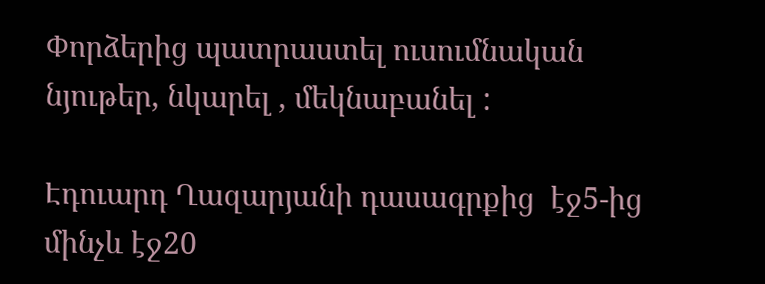Փորձերից պատրաստել ուսումնական նյութեր, նկարել , մեկնաբանել :

Էդուարդ Ղազարյանի դասագրքից  էջ5-ից մինչև էջ20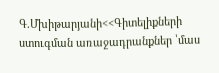Գ.Մխիթարյանի<<Գիտելիքների ստուգման առաջադրանքներ ՝մաս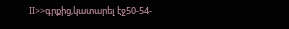II>>գրքից,կատարել էջ50-54-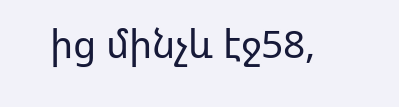ից մինչև էջ58,